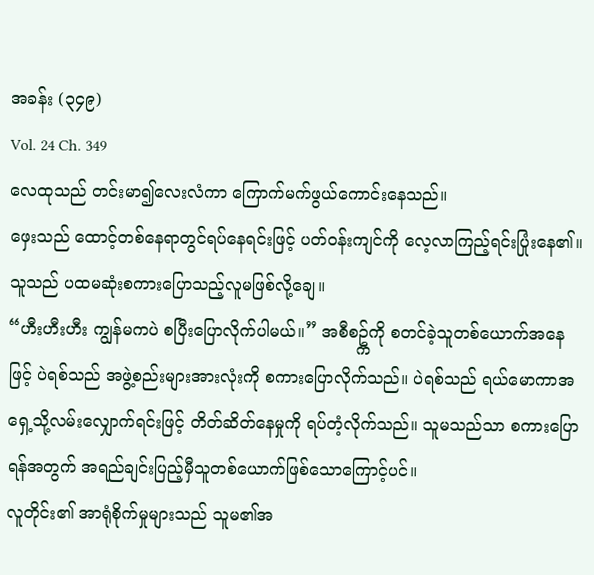အခန်း (၃၄၉)
Vol. 24 Ch. 349
လေထုသည် တင်းမာ၍လေးလံကာ ကြောက်မက်ဖွယ်ကောင်းနေသည်။
ဖှေးသည် ထောင့်တစ်နေရာတွင်ရပ်နေရင်းဖြင့် ပတ်၀န်းကျင်ကို လေ့လာကြည့်ရင်းပြုံးနေ၏။ သူသည် ပထမဆုံးစကားပြောသည့်လူမဖြစ်လို့ချေ။
“ဟီးဟီးဟီး ကျွန်မကပဲ စပြီးပြောလိုက်ပါမယ်။” အစီစဥ္က်ကို စတင်ခဲ့သူတစ်ယောက်အနေဖြင့် ပဲရစ်သည် အဖွဲ့စည်းများအားလုံးကို စကားပြောလိုက်သည်။ ပဲရစ်သည် ရယ်မောကာအရှေ့သို့လမ်းလျှောက်ရင်းဖြင့် တိတ်ဆိတ်နေမှုကို ရပ်တံ့လိုက်သည်။ သူမသည်သာ စကားပြောရန်အတွက် အရည်ချင်းပြည့်မှီသူတစ်ယောက်ဖြစ်သောကြောင့်ပင်။
လူတိုင်း၏ အာရုံစိုက်မှုများသည် သူမ၏အ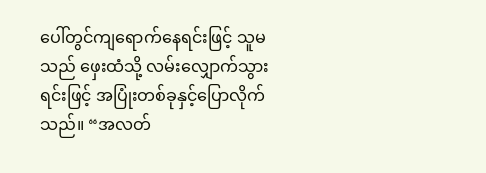ပေါ်တွင်ကျရောက်နေရင်းဖြင့် သူမသည် ဖှေးထံသို့ လမ်းလျှောက်သွားရင်းဖြင့် အပြုံးတစ်ခုနှင့်ပြောလိုက်သည်။ “အလတ်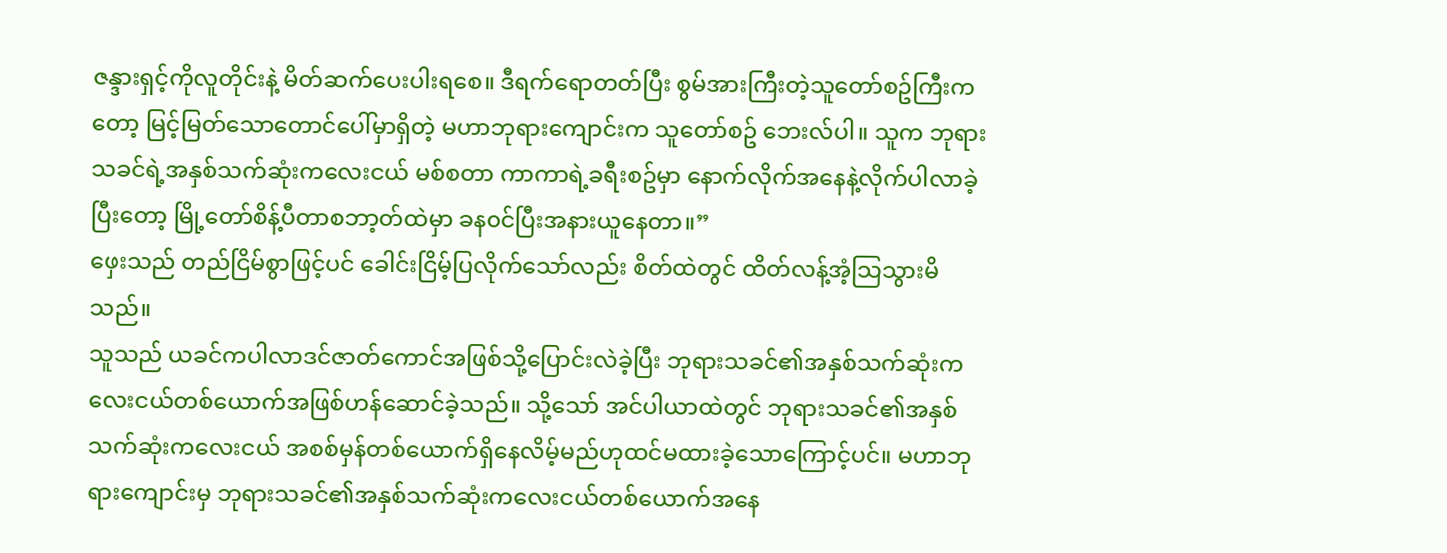ဇန္ဒားရှင့်ကိုလူတိုင်းနဲ့ မိတ်ဆက်ပေးပါးရစေ။ ဒီရက်ရောတတ်ပြီး စွမ်အားကြီးတဲ့သူတော်စဥ်ကြီးကတော့ မြင့်မြတ်သောတောင်ပေါ်မှာရှိတဲ့ မဟာဘုရားကျောင်းက သူတော်စဥ် ဘေးလ်ပါ။ သူက ဘုရားသခင်ရဲ့အနှစ်သက်ဆုံးကလေးငယ် မစ်စတာ ကာကာရဲ့ခရီးစဥ်မှာ နောက်လိုက်အနေနဲ့လိုက်ပါလာခဲ့ပြီးတော့ မြို့တော်စိန့်ပီတာစဘာ့တ်ထဲမှာ ခန၀င်ပြီးအနားယူနေတာ။”
ဖှေးသည် တည်ငြိမ်စွာဖြင့်ပင် ခေါင်းငြိမ့်ပြလိုက်သော်လည်း စိတ်ထဲတွင် ထိတ်လန့်အံ့သြသွားမိသည်။
သူသည် ယခင်ကပါလာဒင်ဇာတ်ကောင်အဖြစ်သို့ပြောင်းလဲခဲ့ပြီး ဘုရားသခင်၏အနှစ်သက်ဆုံးကလေးငယ်တစ်ယောက်အဖြစ်ဟန်ဆောင်ခဲ့သည်။ သို့သော် အင်ပါယာထဲတွင် ဘုရားသခင်၏အနှစ်သက်ဆုံးကလေးငယ် အစစ်မှန်တစ်ယောက်ရှိနေလိမ့်မည်ဟုထင်မထားခဲ့သောကြောင့်ပင်။ မဟာဘုရားကျောင်းမှ ဘုရားသခင်၏အနှစ်သက်ဆုံးကလေးငယ်တစ်ယောက်အနေ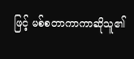ဖြင့် မစ်စတာကာကာဆိုသူ၏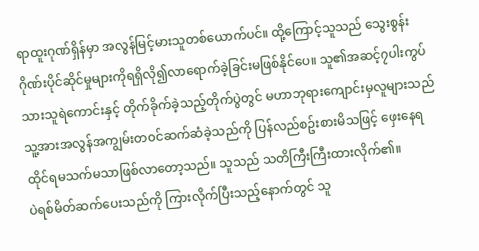ရာထူးဂုဏ်ရှိန်မှာ အလွန်မြင့်မားသူတစ်ယောက်ပင်။ ထို့ကြောင့်သူသည် သွေးစွန်းဂိုဏ်းပိုင်ဆိုင်မှုများကိုရရှိလို၍လာရောက်ခဲ့ခြင်းမဖြစ်နိုင်ပေ။ သူ၏အဆင့်၇ပါးကွပ်သားသူရဲကောင်းနှင့် တိုက်ခိုက်ခဲ့သည့်တိုက်ပွဲတွင် မဟာဘုရားကျောင်းမှလူများသည် သူ့အားအလွန်အကျွမ်းတ၀င်ဆက်ဆံခဲ့သည်ကို ပြန်လည်စဥ်းစားမိသဖြင့် ဖှေးနေရထိုင်ရမသက်မသာဖြစ်လာတော့သည်။ သူသည် သတိကြီးကြီးထားလိုက်၏။
ပဲရစ်မိတ်ဆက်ပေးသည်ကို ကြားလိုက်ပြီးသည့်နောက်တွင် သူ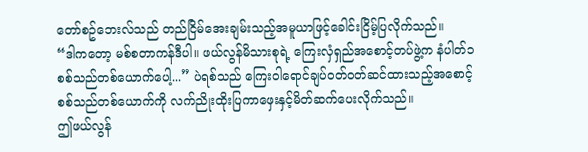တော်စဥ်ဘေးလ်သည် တည်ငြိမ်အေးချမ်းသည့်အမူယာဖြင့်ခေါင်းငြိမ့်ပြလိုက်သည်။
“ဒါကတော့ မစ်စတာကန်ဒီပါ။ ဖယ်လွန်မိသားစုရဲ့ ကြေးလှံရှည်အစောင့်တပ်ဖွဲ့က နံပါတ်၁စစ်သည်တစ်ယောက်ပေါ့...” ပဲရစ်သည် ကြေး၀ါရောင်ချပ်၀တ်၀တ်ဆင်ထားသည့်အစောင့်စစ်သည်တစ်ယောက်ကို လက်ညိုးထိုးပြကာဖှေးနှင့်မိတ်ဆက်ပေးလိုက်သည်။
ဤဖယ်လွန်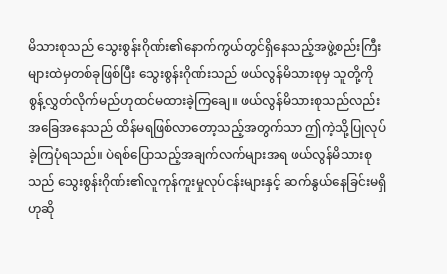မိသားစုသည် သွေးစွန်းဂိုဏ်း၏နောက်ကွယ်တွင်ရှိနေသည့်အဖွဲ့စည်းကြီးများထဲမှတစ်ခုဖြစ်ပြီး သွေးစွန်းဂိုဏ်းသည် ဖယ်လွန်မိသားစုမှ သူတို့ကို စွန့်လွှတ်လိုက်မည်ဟုထင်မထားခဲ့ကြချေ။ ဖယ်လွန်မိသားစုသည်လည်း အခြေအနေသည် ထိန်မရဖြစ်လာတော့သည့်အတွက်သာ ဤကဲ့သို့ပြုလုပ်ခဲ့ကြပုံရသည်။ ပဲရစ်ပြောသည့်အချက်လက်များအရ ဖယ်လွန်မိသားစုသည် သွေးစွန်းဂိုဏ်း၏လူကုန်ကူးမှုလုပ်ငန်းများနှင့် ဆက်နွယ်နေခြင်းမရှိဟုဆို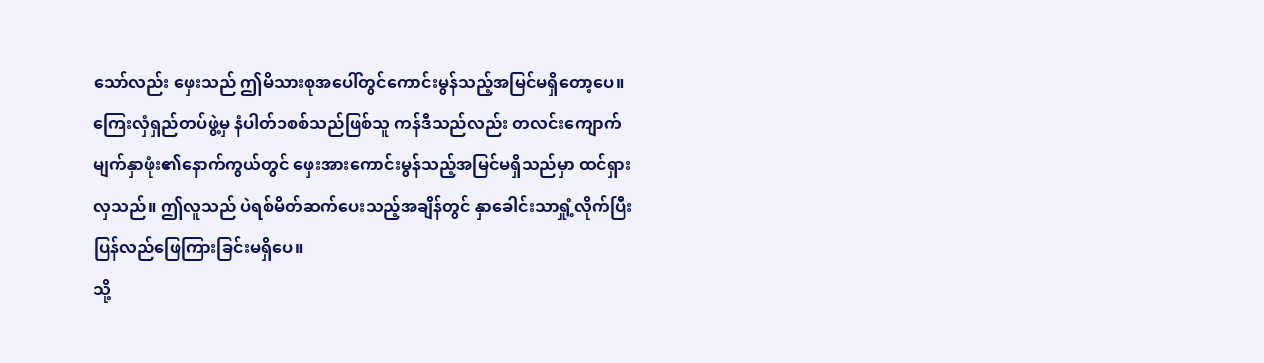သော်လည်း ဖှေးသည် ဤမိသားစုအပေါ်တွင်ကောင်းမွန်သည့်အမြင်မရှိတော့ပေ။
ကြေးလှံရှည်တပ်ဖွဲ့မှ နံပါတ်၁စစ်သည်ဖြစ်သူ ကန်ဒီသည်လည်း တလင်းကျောက်မျက်နှာဖုံး၏နောက်ကွယ်တွင် ဖှေးအားကောင်းမွန်သည့်အမြင်မရှိသည်မှာ ထင်ရှားလှသည်။ ဤလူသည် ပဲရစ်မိတ်ဆက်ပေးသည့်အချိန်တွင် နှာခေါင်းသာရှုံ့လိုက်ပြီးပြန်လည်ဖြေကြားခြင်းမရှိပေ။
သို့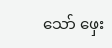သော် ဖှေး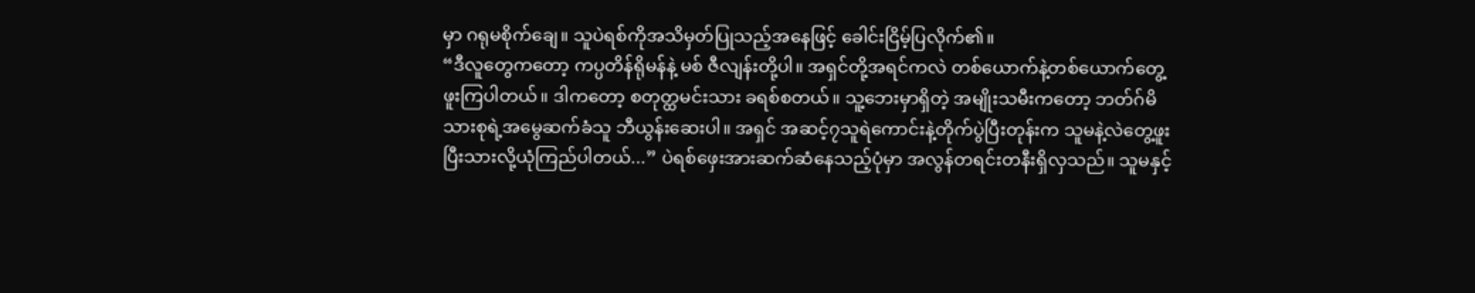မှာ ဂရုမစိုက်ချေ။ သူပဲရစ်ကိုအသိမှတ်ပြုသည့်အနေဖြင့် ခေါင်းငြိမ့်ပြလိုက်၏။
“ဒီလူတွေကတော့ ကပ္ပတိန်ရိုမန်နဲ့ မစ် ဇီလျန်းတို့ပါ။ အရှင်တို့အရင်ကလဲ တစ်ယောက်နဲ့တစ်ယောက်တွေ့ဖူးကြပါတယ်။ ဒါကတော့ စတုတ္ထမင်းသား ခရစ်စတယ်။ သူ့ဘေးမှာရှိတဲ့ အမျိုးသမီးကတော့ ဘတ်ဂ်မိသားစုရဲ့အမွေဆက်ခံသူ ဘီယွန်းဆေးပါ။ အရှင် အဆင့်၇သူရဲကောင်းနဲ့တိုက်ပွဲပြီးတုန်းက သူမနဲ့လဲတွေ့ဖူးပြီးသားလို့ယုံကြည်ပါတယ်...” ပဲရစ်ဖှေးအားဆက်ဆံနေသည့်ပုံမှာ အလွန်တရင်းတနီးရှိလှသည်။ သူမနှင့်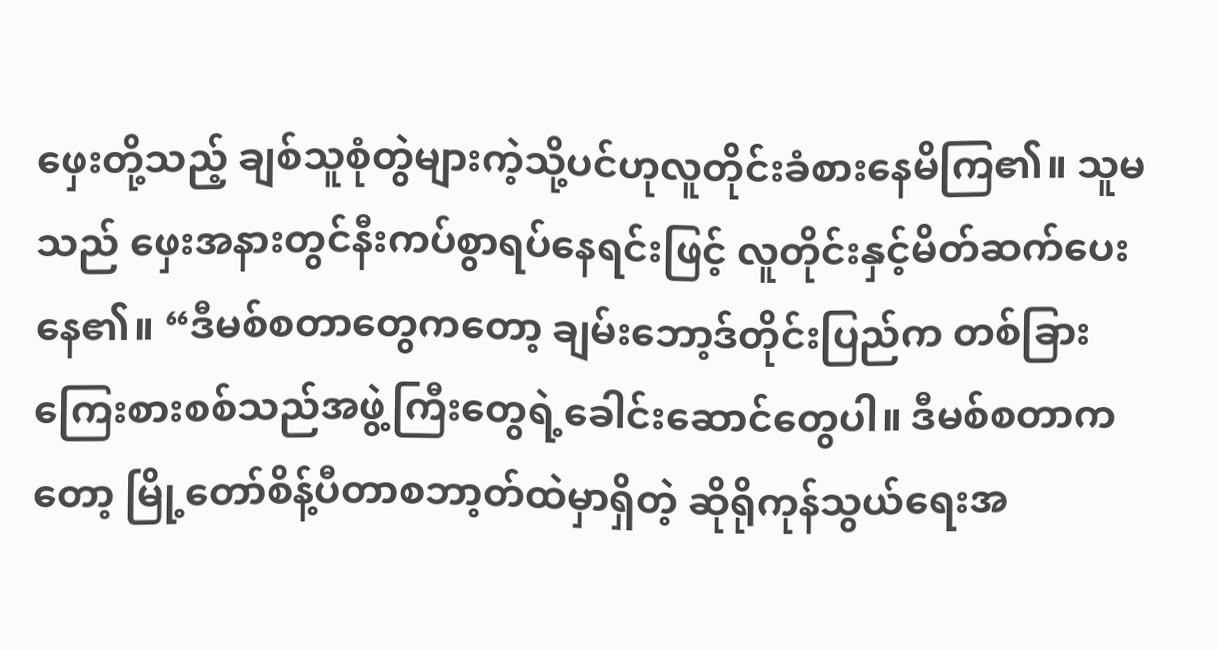ဖှေးတို့သည့် ချစ်သူစုံတွဲများကဲ့သို့ပင်ဟုလူတိုင်းခံစားနေမိကြ၏။ သူမသည် ဖှေးအနားတွင်နီးကပ်စွာရပ်နေရင်းဖြင့် လူတိုင်းနှင့်မိတ်ဆက်ပေးနေ၏။ “ဒီမစ်စတာတွေကတော့ ချမ်းဘော့ဒ်တိုင်းပြည်က တစ်ခြားကြေးစားစစ်သည်အဖွဲ့ကြီးတွေရဲ့ခေါင်းဆောင်တွေပါ။ ဒီမစ်စတာကတော့ မြို့တော်စိန့်ပီတာစဘာ့တ်ထဲမှာရှိတဲ့ ဆိုရိုကုန်သွယ်ရေးအ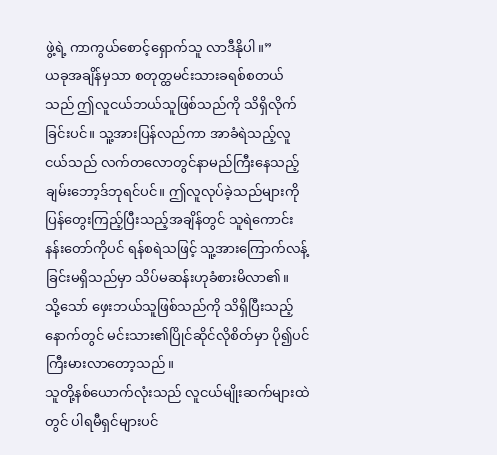ဖွဲ့ရဲ့ ကာကွယ်စောင့်ရှောက်သူ လာဒီနိုပါ။”
ယခုအချိန်မှသာ စတုတ္ထမင်းသားခရစ်စတယ်သည် ဤလူငယ်ဘယ်သူဖြစ်သည်ကို သိရှိလိုက်ခြင်းပင်။ သူ့အားပြန်လည်ကာ အာခံရဲသည့်လူငယ်သည် လက်တလောတွင်နာမည်ကြီးနေသည့် ချမ်းဘော့ဒ်ဘုရင်ပင်။ ဤလူလုပ်ခဲ့သည်များကို ပြန်တွေးကြည့်ပြီးသည့်အချိန်တွင် သူရဲကောင်းနန်းတော်ကိုပင် ရန်စရဲသဖြင့် သူ့အားကြောက်လန့်ခြင်းမရှိသည်မှာ သိပ်မဆန်းဟုခံစားမိလာ၏။
သို့သော် ဖှေးဘယ်သူဖြစ်သည်ကို သိရှိပြီးသည့်နောက်တွင် မင်းသား၏ပြိုင်ဆိုင်လိုစိတ်မှာ ပို၍ပင် ကြီးမားလာတော့သည်။
သူတို့နစ်ယောက်လုံးသည် လူငယ်မျိုးဆက်များထဲတွင် ပါရမီရှင်များပင်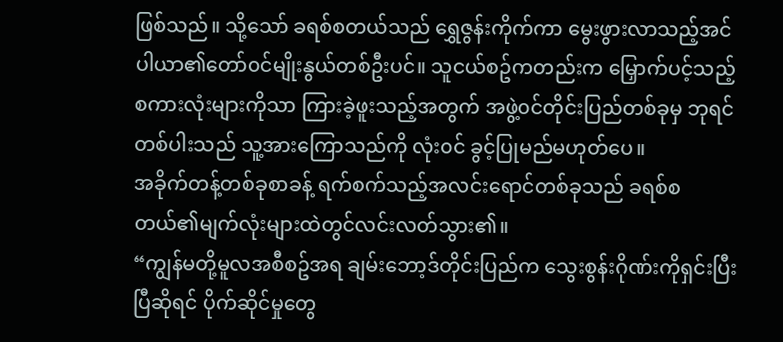ဖြစ်သည်။ သို့သော် ခရစ်စတယ်သည် ရွှေဇွန်းကိုက်ကာ မွေးဖွားလာသည့်အင်ပါယာ၏တော်၀င်မျိုးနွယ်တစ်ဦးပင်။ သူငယ်စဥ်ကတည်းက မြှောက်ပင့်သည့်စကားလုံးများကိုသာ ကြားခဲ့ဖူးသည့်အတွက် အဖွဲ့၀င်တိုင်းပြည်တစ်ခုမှ ဘုရင်တစ်ပါးသည် သူ့အားကြောသည်ကို လုံး၀င် ခွင့်ပြုမည်မဟုတ်ပေ။
အခိုက်တန့်တစ်ခုစာခန့် ရက်စက်သည့်အလင်းရောင်တစ်ခုသည် ခရစ်စတယ်၏မျက်လုံးများထဲတွင်လင်းလတ်သွား၏။
“ကျွန်မတို့မူလအစီစဥ်အရ ချမ်းဘော့ဒ်တိုင်းပြည်က သွေးစွန်းဂိုဏ်းကိုရှင်းပြီးပြီဆိုရင် ပိုက်ဆိုင်မှုတွေ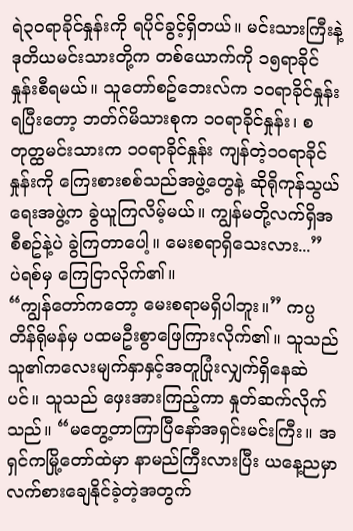ရဲ၃၀ရာခိုင်နှုန်းကို ရပိုင်ခွင့်ရှိတယ်။ မင်းသားကြီးနဲ့ ဒုတိယမင်းသားတို့က တစ်ယောက်ကို ၁၅ရာခိုင်နှုန်းစီရမယ်။ သူတော်စဥ်ဘေးလ်က ၁၀ရာခိုင်နှုန်းရပြီးတော့ ဘတ်ဂ်မိသားစုက ၁၀ရာခိုင်နှုန်း၊ စတုတ္ထမင်းသားက ၁၀ရာခိုင်နှုန်း ကျန်တဲ့၁၀ရာခိုင်နှုန်းကို ကြေးစားစစ်သည်အဖွဲ့တွေနဲ့ ဆိုရိုကုန်သွယ်ရေးအဖွဲ့က ခွဲယူကြလိမ့်မယ်။ ကျွန်မတို့လက်ရှိအစီစဥ်နဲ့ပဲ ခွဲကြတာပေါ့။ မေးစရာရှိသေးလား...”
ပဲရစ်မှ ကြေငြာလိုက်၏။
“ကျွန်တော်ကတော့ မေးစရာမရှိပါဘူး။” ကပ္ပတိန်ရိုမန်မှ ပထမဦးစွာဖြေကြားလိုက်၏။ သူသည် သူ၏ကလေးမျက်နှာနှင့်အတူပြုံးလျှက်ရှိနေဆဲပင်။ သူသည် ဖှေးအားကြည့်ကာ နှုတ်ဆက်လိုက်သည်။ “မတွေ့တာကြာပြီနော်အရှင်းမင်းကြီး။ အရှင်ကမြို့တော်ထဲမှာ နာမည်ကြီးလားပြီး ယနေ့ညမှာ လက်စားချေနိုင်ခဲ့တဲ့အတွက်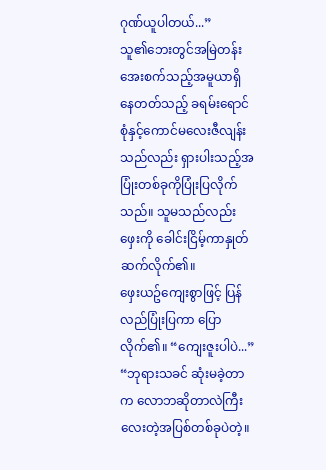ဂုဏ်ယူပါတယ်...”
သူ၏ဘေးတွင်အမြဲတန်းအေးစက်သည့်အမူယာရှိနေတတ်သည့် ခရမ်းရောင်စုံနှင့်ကောင်မလေးဇီလျန်းသည်လည်း ရှားပါးသည့်အပြုံးတစ်ခုကိုပြုံးပြလိုက်သည်။ သူမသည်လည်း ဖှေးကို ခေါင်းငြိမ့်ကာနှုတ်ဆက်လိုက်၏။
ဖှေးယဥ်ကျေးစွာဖြင့် ပြန်လည်ပြုံးပြကာ ပြောလိုက်၏။ “ကျေးဇူးပါပဲ...”
“ဘုရားသခင် ဆုံးမခဲ့တာက လောဘဆိုတာလဲကြီးလေးတဲ့အပြစ်တစ်ခုပဲတဲ့။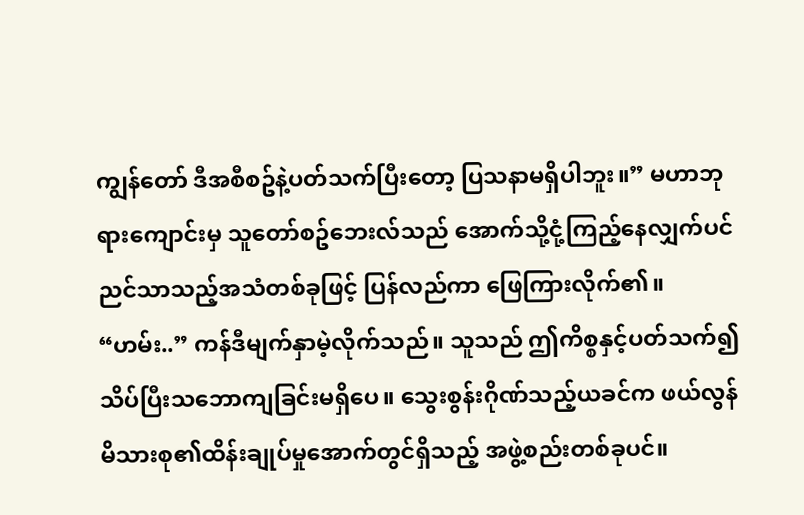ကျွန်တော် ဒီအစီစဥ်နဲ့ပတ်သက်ပြီးတော့ ပြသနာမရှိပါဘူး။” မဟာဘုရားကျောင်းမှ သူတော်စဥ်ဘေးလ်သည် အောက်သို့ငုံ့ကြည့်နေလျှက်ပင် ညင်သာသည့်အသံတစ်ခုဖြင့် ပြန်လည်ကာ ဖြေကြားလိုက်၏။
“ဟမ်း..” ကန်ဒီမျက်နှာမဲ့လိုက်သည်။ သူသည် ဤကိစ္စနှင့်ပတ်သက်၍ သိပ်ပြီးသဘောကျခြင်းမရှိပေ။ သွေးစွန်းဂိုဏ်သည့်ယခင်က ဖယ်လွန်မိသားစု၏ထိန်းချုပ်မှုအောက်တွင်ရှိသည့် အဖွဲ့စည်းတစ်ခုပင်။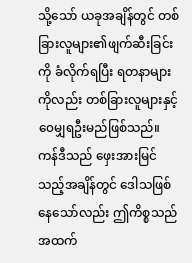သို့သော် ယခုအချိန်တွင် တစ်ခြားလူများ၏ဖျက်ဆီးခြင်းကို ခံလိုက်ရပြီး ရတနာများကိုလည်း တစ်ခြားလူများနှင့် ၀ေမျှရဦးမည်ဖြစ်သည်။ ကန်ဒီသည် ဖှေးအားမြင်သည့်အချိန်တွင် ဒေါသဖြစ်နေသော်လည်း ဤကိစ္စသည် အထက်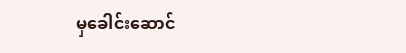မှခေါင်းဆောင်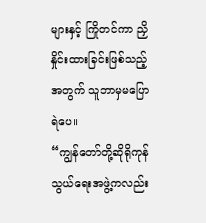များနှင့် ကြိုတင်ကာ ညှိနှိုင်းထားခြင်းဖြစ်သည့်အတွက် သူဘာမှမပြောရဲပေ။
“ကျွန်တော်တို့ဆိုရိုကုန်သွယ်ရေးအဖွဲ့ကလည်း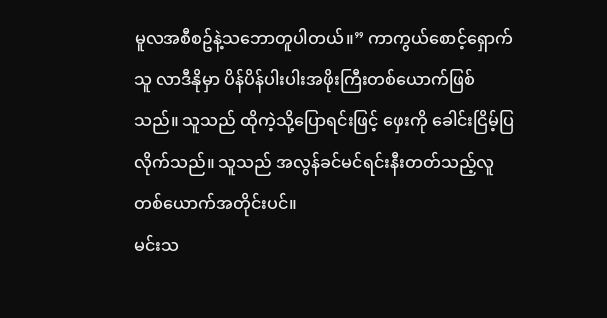မူလအစီစဥ်နဲ့သဘောတူပါတယ်။” ကာကွယ်စောင့်ရှောက်သူ လာဒီနိုမှာ ပိန်ပိန်ပါးပါးအဖိုးကြီးတစ်ယောက်ဖြစ်သည်။ သူသည် ထိုကဲ့သို့ပြောရင်းဖြင့် ဖှေးကို ခေါင်းငြိမ့်ပြလိုက်သည်။ သူသည် အလွန်ခင်မင်ရင်းနီးတတ်သည့်လူတစ်ယောက်အတိုင်းပင်။
မင်းသ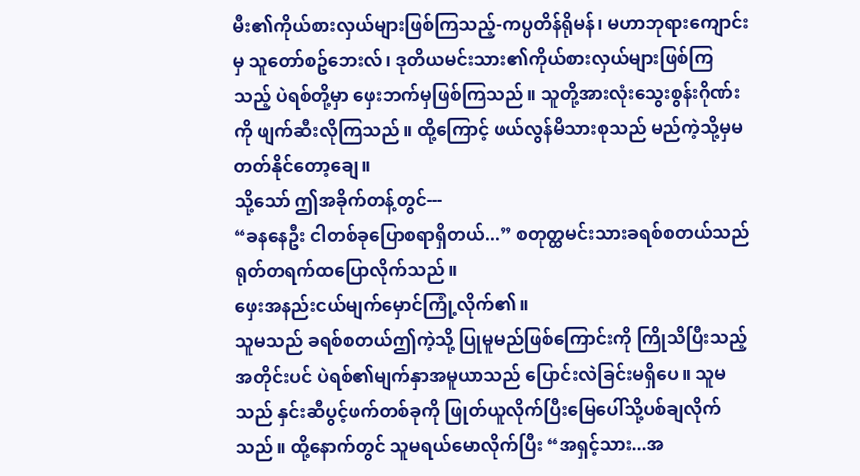မီး၏ကိုယ်စားလှယ်များဖြစ်ကြသည့်-ကပ္ပတိန်ရိုမန်၊ မဟာဘုရားကျောင်းမှ သူတော်စဥ်ဘေးလ်၊ ဒုတိယမင်းသား၏ကိုယ်စားလှယ်များဖြစ်ကြသည့် ပဲရစ်တို့မှာ ဖှေးဘက်မှဖြစ်ကြသည်။ သူတို့အားလုံးသွေးစွန်းဂိုဏ်းကို ဖျက်ဆီးလိုကြသည်။ ထို့ကြောင့် ဖယ်လွန်မိသားစုသည် မည်ကဲ့သို့မှမတတ်နိုင်တော့ချေ။
သို့သော် ဤအခိုက်တန့်တွင်---
“ခနနေဦး ငါတစ်ခုပြောစရာရှိတယ်...” စတုတ္ထမင်းသားခရစ်စတယ်သည် ရုတ်တရက်ထပြောလိုက်သည်။
ဖှေးအနည်းငယ်မျက်မှောင်ကြုံ့လိုက်၏။
သူမသည် ခရစ်စတယ်ဤကဲ့သို့ ပြုမူမည်ဖြစ်ကြောင်းကို ကြိုသိပြီးသည့်အတိုင်းပင် ပဲရစ်၏မျက်နှာအမူယာသည် ပြောင်းလဲခြင်းမရှိပေ။ သူမသည် နှင်းဆီပွင့်ဖက်တစ်ခုကို ဖြုတ်ယူလိုက်ပြီးမြေပေါ်သို့ပစ်ချလိုက်သည်။ ထို့နောက်တွင် သူမရယ်မောလိုက်ပြီး “အရှင့်သား...အ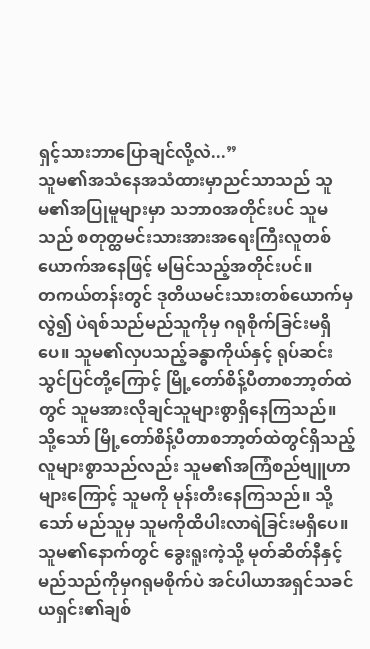ရှင့်သားဘာပြောချင်လို့လဲ...”
သူမ၏အသံနေအသံထားမှာညင်သာသည် သူမ၏အပြုမူများမှာ သဘာ၀အတိုင်းပင် သူမသည် စတုတ္ထမင်းသားအားအရေးကြီးလူတစ်ယောက်အနေဖြင့် မမြင်သည့်အတိုင်းပင်။
တကယ်တန်းတွင် ဒုတိယမင်းသားတစ်ယောက်မှလွဲ၍ ပဲရစ်သည်မည်သူကိုမှ ဂရုစိုက်ခြင်းမရှိပေ။ သူမ၏လှပသည့်ခန္ဓာကိုယ်နှင့် ရုပ်ဆင်းသွင်ပြင်တို့ကြောင့် မြို့တော်စိန့်ပီတာစဘာ့တ်ထဲတွင် သူမအားလိုချင်သူများစွာရှိနေကြသည်။ သို့သော် မြို့တော်စိန့်ပီတာစဘာ့တ်ထဲတွင်ရှိသည့် လူများစွာသည်လည်း သူမ၏အကြံစည်ဗျူဟာများကြောင့် သူမကို မုန်းတီးနေကြသည်။ သို့သော် မည်သူမှ သူမကိုထိပါးလာရဲခြင်းမရှိပေ။ သူမ၏နောက်တွင် ခွေးရူးကဲ့သို့ မုတ်ဆိတ်နီနှင့် မည်သည်ကိုမှဂရုမစိုက်ပဲ အင်ပါယာအရှင်သခင်ယရှင်း၏ချစ်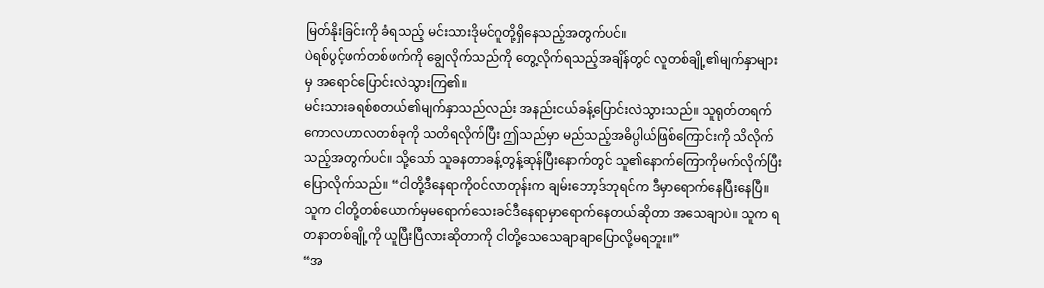မြတ်နိုးခြင်းကို ခံရသည့် မင်းသားဒိုမင်ဂူတို့ရှိနေသည့်အတွက်ပင်။
ပဲရစ်ပွင့်ဖက်တစ်ဖက်ကို ချွေလိုက်သည်ကို တွေ့လိုက်ရသည့်အချိန်တွင် လူတစ်ချို့၏မျက်နှာများမှ အရောင်ပြောင်းလဲသွားကြ၏။
မင်းသားခရစ်စတယ်၏မျက်နှာသည်လည်း အနည်းငယ်ခန့်ပြောင်းလဲသွားသည်။ သူရုတ်တရက်ကောလဟာလတစ်ခုကို သတိရလိုက်ပြီး ဤသည်မှာ မည်သည့်အဓိပ္ပါယ်ဖြစ်ကြောင်းကို သိလိုက်သည့်အတွက်ပင်။ သို့သော် သူခနတာခန့်တွန့်ဆုန်ပြီးနောက်တွင် သူ၏နောက်ကြောကိုမက်လိုက်ပြီး ပြောလိုက်သည်။ “ငါတို့ဒီနေရာကို၀င်လာတုန်းက ချမ်းဘော့ဒ်ဘုရင်က ဒီမှာရောက်နေပြီးနေပြီ။ သူက ငါတို့တစ်ယောက်မှမရောက်သေးခင်ဒီနေရာမှာရောက်နေတယ်ဆိုတာ အသေချာပဲ။ သူက ရတနာတစ်ချို့ကို ယူပြီးပြီလားဆိုတာကို ငါတို့သေသေချာချာပြောလို့မရဘူး။”
“အ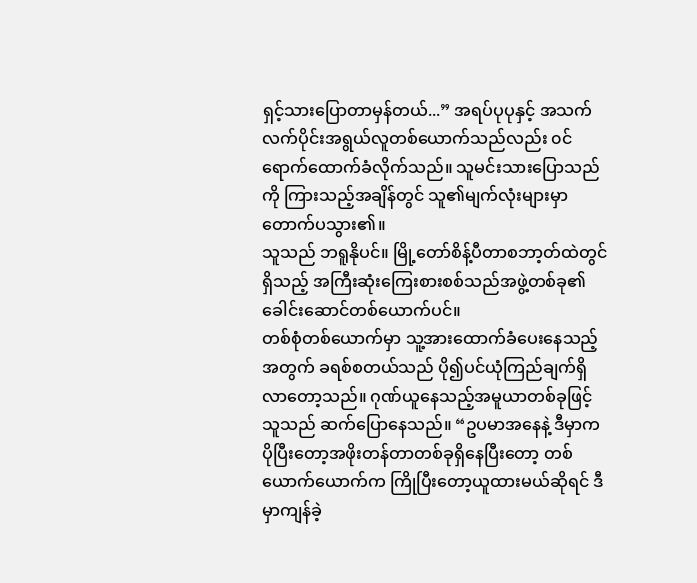ရှင့်သားပြောတာမှန်တယ်...” အရပ်ပုပုနှင့် အသက်လက်ပိုင်းအရွယ်လူတစ်ယောက်သည်လည်း ၀င်ရောက်ထောက်ခံလိုက်သည်။ သူမင်းသားပြောသည်ကို ကြားသည့်အချိန်တွင် သူ၏မျက်လုံးများမှာတောက်ပသွား၏။
သူသည် ဘရူနိုပင်။ မြို့တော်စိန့်ပီတာစဘာ့တ်ထဲတွင်ရှိသည့် အကြီးဆုံးကြေးစားစစ်သည်အဖွဲ့တစ်ခု၏ ခေါင်းဆောင်တစ်ယောက်ပင်။
တစ်စုံတစ်ယောက်မှာ သူ့အားထောက်ခံပေးနေသည့်အတွက် ခရစ်စတယ်သည် ပို၍ပင်ယုံကြည်ချက်ရှိလာတော့သည်။ ဂုဏ်ယူနေသည့်အမူယာတစ်ခုဖြင့် သူသည် ဆက်ပြောနေသည်။ “ဥပမာအနေနဲ့ ဒီမှာက ပိုပြီးတော့အဖိုးတန်တာတစ်ခုရှိနေပြီးတော့ တစ်ယောက်ယောက်က ကြိုပြီးတော့ယူထားမယ်ဆိုရင် ဒီမှာကျန်ခဲ့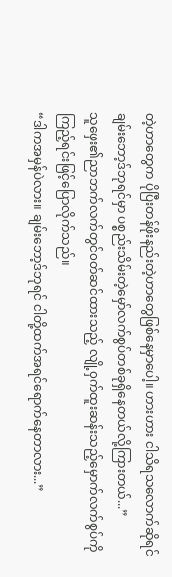တဲ့ဟာတွေက ပိုပြီးတန်ဖိုးနည်းတဲ့ဟာတွေဖြစ်နေမှာပေါ့။ ဟားဟား ငါသိရသလောက်ဆိုရင် ချမ်းဘော့ဒ်ဘုရင်မှာ ပစ္စည်းသိမ်းတဲ့မှော်လက်စွပ်တစ်ခုရှိနေတယ်လို့ကြားတယ်...”
သူဖှေး၏ညာဘက်လက်တွင်၀တ်ဆင်ထားသည့် လျို့၀ှက်ထူးဆန်းသည့်မှောက်လက်စွပ်ကို ကြည့်ရင်းဖြင့်ပြောလိုက်သည်။
“ဒါကအမှန်ပဲလား။ ချမ်းဘော့ဒ်ဘုရင် ငါတို့ထက်အရင်ရောက်နေတာလား...”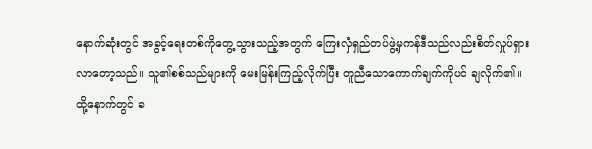နောက်ဆုံးတွင် အခွင့်ရေးတစ်ကိုတွေ့သွားသည့်အတွက် ကြေးလှံရှည်တပ်ဖွဲ့မှကန်ဒီသည်လည်းစိတ်လှုပ်ရှားလာတော့သည်။ သူ၏စစ်သည်များကို မေးမြန်းကြည့်လိုက်ပြီး တူညီသောကောက်ချက်ကိုပင် ချလိုက်၏။
ထို့နောက်တွင် ခ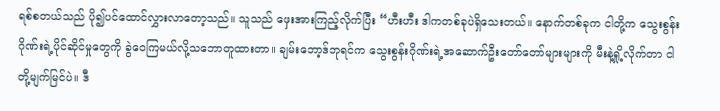ရစ်စတယ်သည် ပို၍ပင်ထောင်လွှားလာတော့သည်။ သူသည် ဖှေးအားကြည့်လိုက်ပြီး “ဟီးဟီး ဒါကတစ်ခုပဲရှိသေးတယ်။ နောက်တစ်ခုက ငါတို့က သွေးစွန်းဂိုဏ်းရဲ့ပိုင်ဆိုင်မှုတွေကို ခွဲ၀ေကြမယ်လို့သဘောတူထားတာ။ ချမ်းဘော့ဒ်ဘုရင်က သွေးစွန်းဂိုဏ်းရဲ့အဆောက်ဦးတော်တော်များများကို မီးနဲ့ရှို့လိုက်တာ ငါတို့မျက်မြင်ပဲ။ ဒီ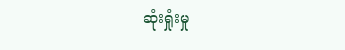ဆုံးရှုံးမှု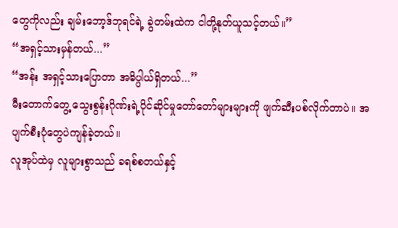တွေကိုလည်း ချမ်းဘော့ဒ်ဘုရင်ရဲ့ ခွဲတမ်းထဲက ငါတို့နုတ်ယူသင့်တယ်။”
“အရှင့်သားမှန်တယ်...”
“အန်း အရှင့်သားပြောတာ အဓိပ္ပါယ်ရှိတယ်...”
မီးတောက်တွေ့ သွေးစွန်းဂိုဏ်းရဲ့ပိုင်ဆိုင်မှုတော်တော်များများကို ဖျက်ဆီးပစ်လိုက်တာပဲ။ အပျက်စီးပုံတွေပဲကျန်ခဲ့တယ်။
လူအုပ်ထဲမှ လူများစွာသည် ခရစ်စတယ်နှင့်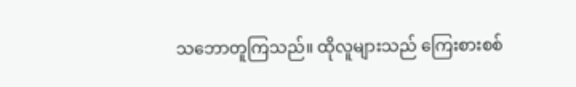သဘောတူကြသည်။ ထိုလူများသည် ကြေးစားစစ်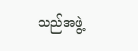သည်အဖွဲ့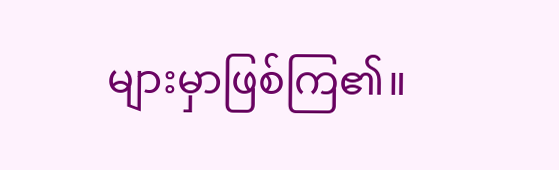များမှာဖြစ်ကြ၏။